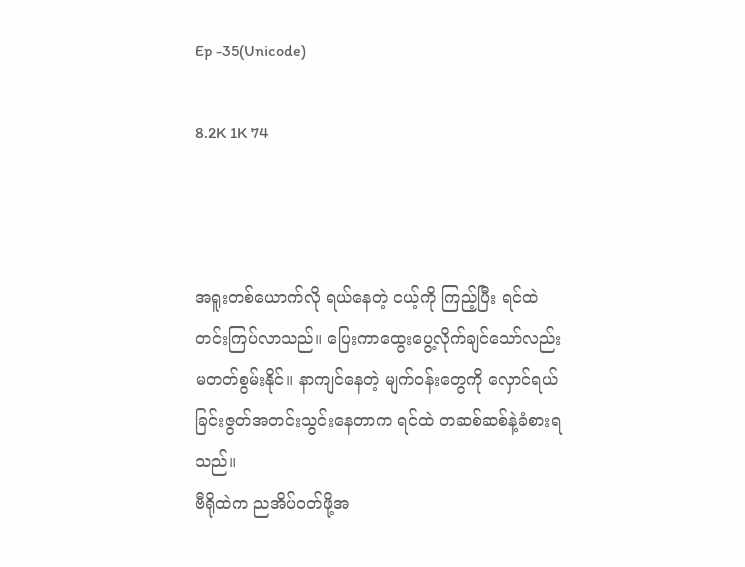Ep -35(Unicode)

8.2K 1K 74



အရူးတစ်ယောက်လို ရယ်နေတဲ့ ငယ့်ကို ကြည့်ပြီး ရင်ထဲ တင်းကြပ်လာသည်။ ပြေးကာထွေးပွေ့လိုက်ချင်သော်လည်း မတတ်စွမ်းနိုင်။ နာကျင်နေတဲ့ မျက်ဝန်းတွေကို လှောင်ရယ်ခြင်းဇွတ်အတင်းသွင်းနေတာက ရင်ထဲ တဆစ်ဆစ်နဲ့ခံစားရသည်။
ဗီရိုထဲက ညအိပ်ဝတ်ဖို့အ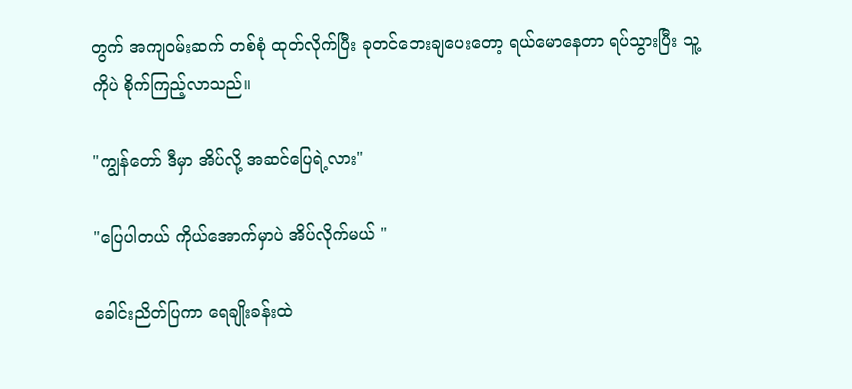တွက် အကျဝမ်းဆက် တစ်စုံ ထုတ်လိုက်ပြီး ခုတင်ဘေးချပေးတော့ ရယ်မောနေတာ ရပ်သွားပြီး သူ့ကိုပဲ စိုက်ကြည့်လာသည်။

"ကျွန်တော် ဒီမှာ အိပ်လို့ အဆင်ပြေရဲ့လား"

"ပြေပါတယ် ကိုယ်အောက်မှာပဲ အိပ်လိုက်မယ် "

ခေါင်းညိတ်ပြကာ ရေချိုးခန်းထဲ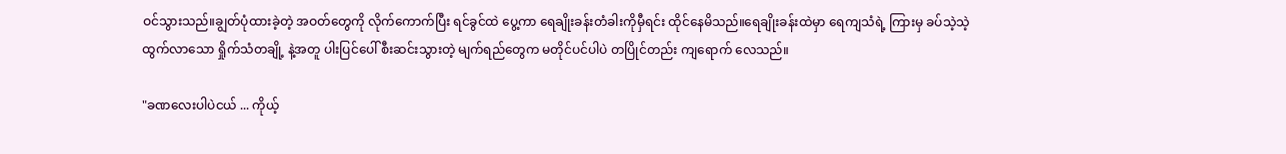ဝင်သွားသည်။ချွတ်ပုံထားခဲ့တဲ့ အဝတ်တွေကို လိုက်ကောက်ပြီး ရင်ခွင်ထဲ ပွေ့ကာ ရေချိုးခန်းတံခါးကိုမှီရင်း ထိုင်နေမိသည်။ရေချိုးခန်းထဲမှာ ရေကျသံရဲ့ ကြားမှ ခပ်သဲ့သဲ့ထွက်လာသော ရှိုက်သံတချို့ နဲ့အတူ ပါးပြင်ပေါ် စီးဆင်းသွားတဲ့ မျက်ရည်တွေက မတိုင်ပင်ပါပဲ တပြိုင်တည်း ကျရောက် လေသည်။

"ခဏလေးပါပဲငယ် ... ကိုယ့်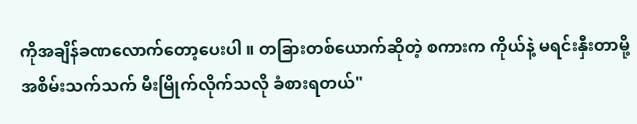ကိုအချိန်ခဏလောက်တော့ပေးပါ ။ တခြားတစ်ယောက်ဆိုတဲ့ စကားက ကိုယ်နဲ့ မရင်းနှီးတာမို့ အစိမ်းသက်သက် မီးမြိုက်လိုက်သလို ခံစားရတယ်"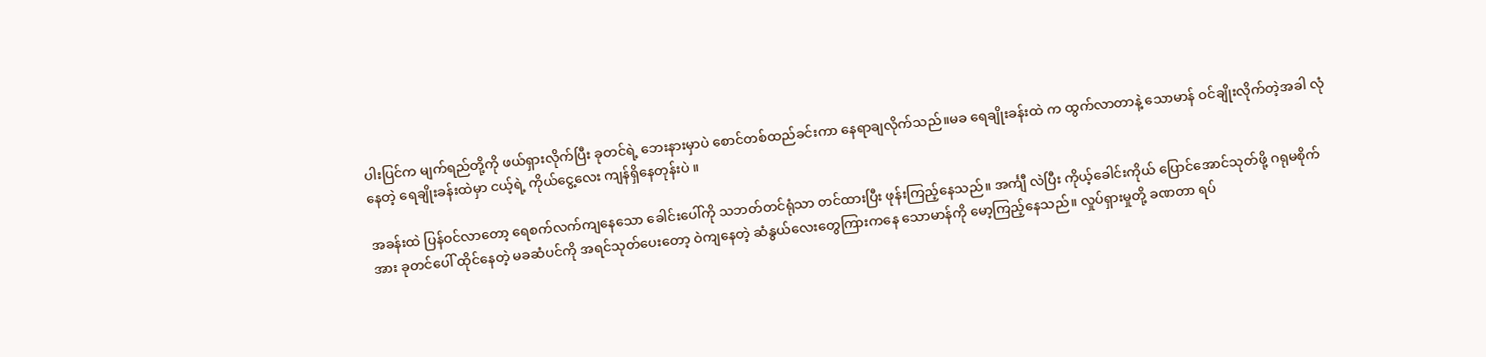ပါးပြင်က မျက်ရည်တို့ကို ဖယ်ရှားလိုက်ပြီး ခုတင်ရဲ့ ဘေးနားမှာပဲ စောင်တစ်ထည်ခင်းကာ နေရာချလိုက်သည်။မခ ရေချိုးခန်းထဲ က ထွက်လာတာနဲ့ သောမာန် ဝင်ချိုးလိုက်တဲ့အခါ လုံနေတဲ့ ရေချိုးခန်းထဲမှာ ငယ့်ရဲ့ ကိုယ်ငွေ့လေး ကျန်ရှိနေတုန်းပဲ ။

အခန်းထဲ ပြန်ဝင်လာတော့ ရေစက်လက်ကျနေသော ခေါင်းပေါ်ကို သဘတ်တင်ရုံသာ တင်ထားပြီး ဖုန်းကြည့်နေသည်။ အင်္ကျီ လဲပြီး ကိုယ့်ခေါင်းကိုယ် ပြောင်အောင်သုတ်ဖို့ ဂရုမစိုက်အား ခုတင်ပေါ် ထိုင်နေတဲ့ မခဆံပင်ကို အရင်သုတ်ပေးတော့ ဝဲကျနေတဲ့ ဆံနွယ်လေးတွေကြားကနေ သောမာန်ကို မော့ကြည့်နေသည်။ လှုပ်ရှားမှုတို့ ခဏတာ ရပ်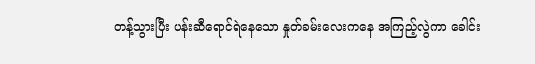တန့်သွားပြီး ပန်းဆီရောင်ရဲနေသော နှုတ်ခမ်းလေးကနေ အကြည့်လွဲကာ ခေါင်း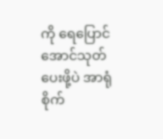ကို ရေပြောင်အောင်သုတ်ပေးဖို့ပဲ အာရုံစိုက်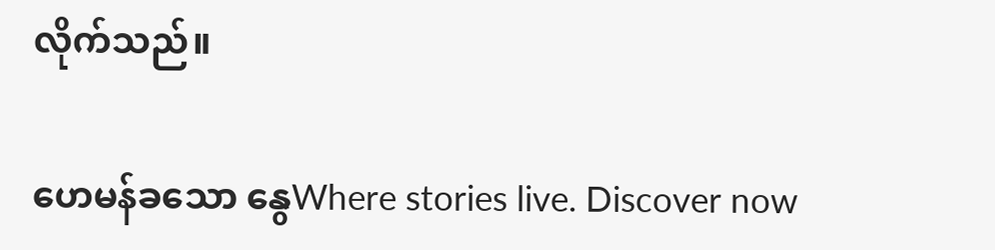လိုက်သည်။

ဟေမန်ခသော နွေWhere stories live. Discover now